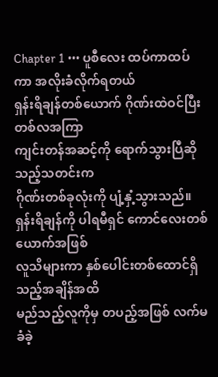Chapter 1 ••• ပူစီလေး ထပ်ကာထပ်ကာ အလိုးခံလိုက်ရတယ်
ရှန်းရိချန်တစ်ယောက် ဂိုဏ်းထဲဝင်ပြီး တစ်လအကြာ
ကျင်းတန်အဆင့်ကို ရောက်သွားပြီဆိုသည့်သတင်းက
ဂိုဏ်းတစ်ခုလုံးကို ပျံ့နှံ့သွားသည်။
ရှန်းရိချန်ကို ပါရမီရှင် ကောင်လေးတစ်ယောက်အဖြစ်
လူသိများကာ နှစ်ပေါင်းတစ်ထောင်ရှိသည့်အချိန်အထိ
မည်သည့်လူကိုမှ တပည့်အဖြစ် လက်မခံခဲ့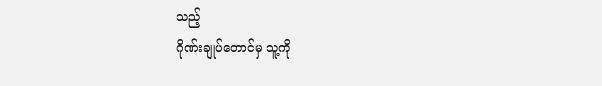သည့်
ဂိုဏ်းချုပ်တောင်မှ သူ့ကို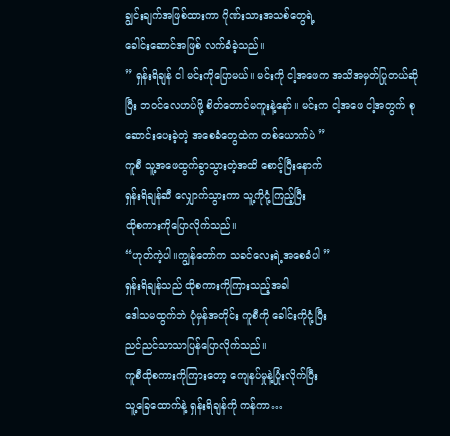ချွင်းချက်အဖြစ်ထားကာ ဂိုဏ်းသားအသစ်တွေရဲ့
ခေါင်းဆောင်အဖြစ် လက်ခံခဲ့သည်။
” ရှန်းရိချန် ငါ မင်းကိုပြောမယ်။ မင်းကို ငါ့အဖေက အသိအမှတ်ပြုတယ်ဆိုပြီး ဘဝင်လေဟပ်ဖို့ စိတ်တောင်မကူးနဲ့နော်။ မင်းက ငါ့အဖေ ငါ့အတွက် စုဆောင်းပေးခဲ့တဲ့ အစေခံတွေထဲက တစ်ယောက်ပဲ ”
ကူစီ သူ့အဖေထွက်ခွာသွားတဲ့အထိ စောင့်ပြီးနောက်
ရှန်းရိချန်ဆီ လျှောက်သွားကာ သူ့ကိုငုံ့ကြည့်ပြီး
ထိုစကားကိုပြောလိုက်သည်။
“ဟုတ်ကဲ့ပါ။ကျွန်တော်က သခင်လေးရဲ့အစေခံပါ ”
ရှန်းရိချန်သည် ထိုစကားကိုကြားသည့်အခါ
ဒေါသမထွက်ဘဲ ပုံမှန်အတိုင်း ကူစီကို ခေါင်းကိုငုံ့ပြီး
ညင်ညင်သာသာပြန်ပြောလိုက်သည်။
ကူစီထိုစကားကိုကြားတော့ ကျေနပ်မှုနဲ့ပြုံးလိုက်ပြီး
သူ့ခြေထောက်နဲ့ ရှန်းရိချန်ကို ကန်ကာ…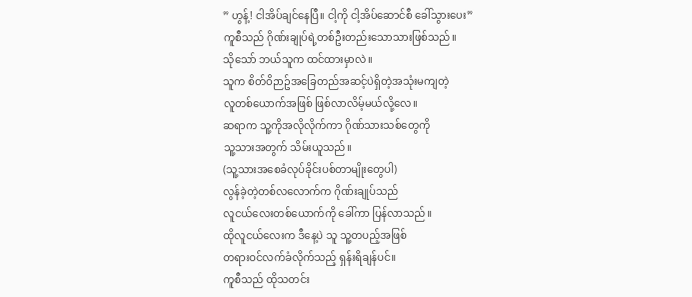” ဟွန့်! ငါအိပ်ချင်နေပြီ။ ငါ့ကို ငါ့အိပ်ဆောင်စီ ခေါ်သွားပေး”
ကူစီသည် ဂိုဏ်းချုပ်ရဲ့တစ်ဦးတည်းသောသားဖြစ်သည်။
သိုသော် ဘယ်သူက ထင်ထားမှာလဲ။
သူက စိတ်ဝိဉာဥ်အခြေတည်အဆင့်ပဲရှိတဲ့အသုံးမကျတဲ့
လူတစ်ယောက်အဖြစ် ဖြစ်လာလိမ့်မယ်လို့လေ။
ဆရာက သူ့ကိုအလိုလိုက်ကာ ဂိုဏ်သားသစ်တွေကို
သူ့သားအတွက် သိမ်းယူသည်။
(သူ့သားအစေခံလုပ်ခိုင်းပစ်တာမျိုးတွေပါ)
လွန်ခဲ့တဲ့တစ်လလောက်က ဂိုဏ်းချုပ်သည်
လူငယ်လေးတစ်ယောက်ကို ခေါ်ကာ ပြန်လာသည်။
ထိုလူငယ်လေးက ဒီနေ့ပဲ သူ သူ့တပည့်အဖြစ်
တရားဝင်လက်ခံလိုက်သည့် ရှန်းရိချန်ပင်။
ကူစီသည် ထိုသတင်း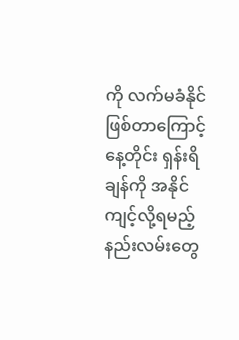ကို လက်မခံနိုင်ဖြစ်တာကြောင့်
နေ့တိုင်း ရှန်းရိချန်ကို အနိုင်ကျင့်လို့ရမည့် နည်းလမ်းတွေ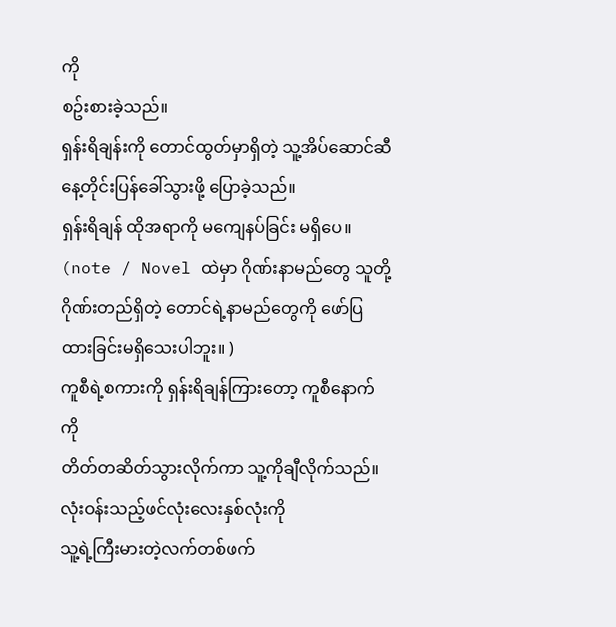ကို
စဥ်းစားခဲ့သည်။
ရှန်းရိချန်းကို တောင်ထွတ်မှာရှိတဲ့ သူ့အိပ်ဆောင်ဆီ
နေ့တိုင်းပြန်ခေါ်သွားဖို့ ပြောခဲ့သည်။
ရှန်းရိချန် ထိုအရာကို မကျေနပ်ခြင်း မရှိပေ။
(note / Novel ထဲမှာ ဂိုဏ်းနာမည်တွေ သူတို့ဂိုဏ်းတည်ရှိတဲ့ တောင်ရဲ့နာမည်တွေကို ဖော်ပြထားခြင်းမရှိသေးပါဘူး။ )
ကူစီရဲ့စကားကို ရှန်းရိချန်ကြားတော့ ကူစီနောက်ကို
တိတ်တဆိတ်သွားလိုက်ကာ သူ့ကိုချီလိုက်သည်။
လုံးဝန်းသည့်ဖင်လုံးလေးနှစ်လုံးကို
သူ့ရဲ့ကြီးမားတဲ့လက်တစ်ဖက်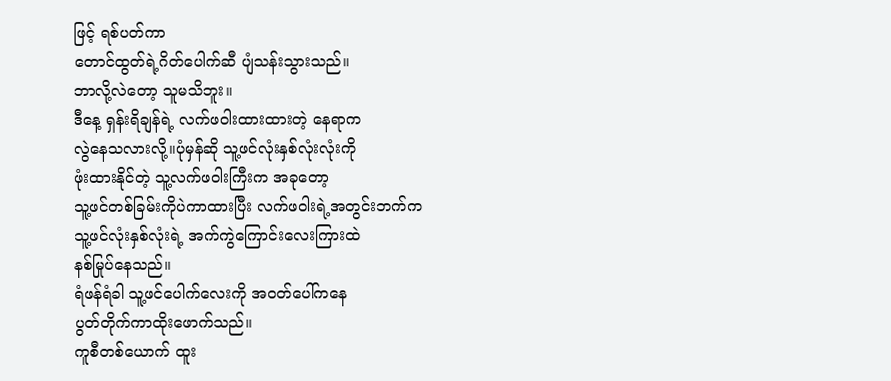ဖြင့် ရစ်ပတ်ကာ
တောင်ထွတ်ရဲ့ဂိတ်ပေါက်ဆီ ပျံသန်းသွားသည်။
ဘာလို့လဲတော့ သူမသိဘူး။
ဒီနေ့ ရှန်းရိချန်ရဲ့ လက်ဖဝါးထားထားတဲ့ နေရာက
လွဲနေသလားလို့။ပုံမှန်ဆို သူ့ဖင်လုံးနှစ်လုံးလုံးကို
ဖုံးထားနိုင်တဲ့ သူ့လက်ဖဝါးကြီးက အခုတော့
သူ့ဖင်တစ်ခြမ်းကိုပဲကာထားပြီး လက်ဖဝါးရဲ့အတွင်းဘက်က
သူ့ဖင်လုံးနှစ်လုံးရဲ့ အက်ကွဲကြောင်းလေးကြားထဲ
နစ်မြုပ်နေသည်။
ရံဖန်ရံခါ သူ့ဖင်ပေါက်လေးကို အဝတ်ပေါ်ကနေ
ပွတ်တိုက်ကာထိုးဖောက်သည်။
ကူစီတစ်ယောက် ထူး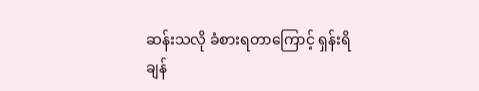ဆန်းသလို ခံစားရတာကြောင့် ရှန်းရိချန်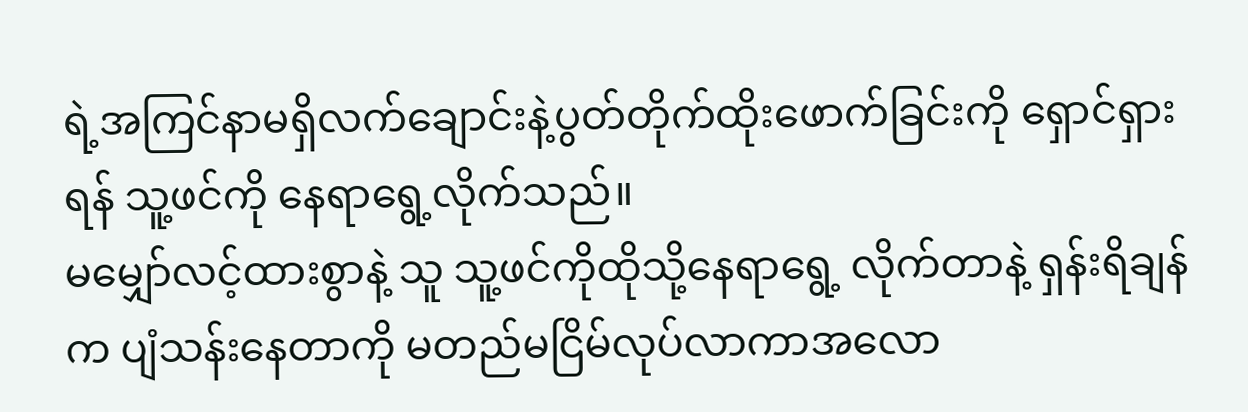ရဲ့အကြင်နာမရှိလက်ချောင်းနဲ့ပွတ်တိုက်ထိုးဖောက်ခြင်းကို ရှောင်ရှားရန် သူ့ဖင်ကို နေရာရွေ့လိုက်သည်။
မမျှော်လင့်ထားစွာနဲ့ သူ သူ့ဖင်ကိုထိုသို့နေရာရွေ့ လိုက်တာနဲ့ ရှန်းရိချန်က ပျံသန်းနေတာကို မတည်မငြိမ်လုပ်လာကာအလော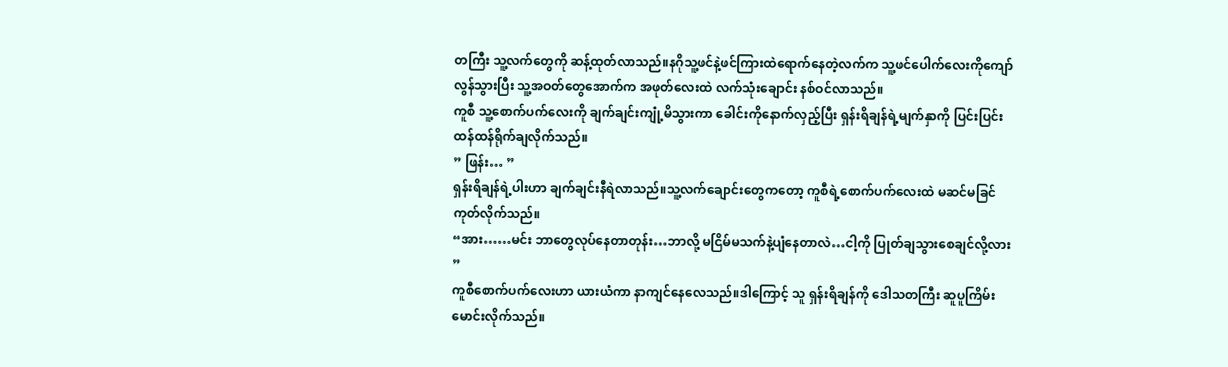တကြီး သူ့လက်တွေကို ဆန့်ထုတ်လာသည်။နဂိုသူ့ဖင်နဲ့ဖင်ကြားထဲရောက်နေတဲ့လက်က သူ့ဖင်ပေါက်လေးကိုကျော်လွန်သွားပြီး သူ့အဝတ်တွေအောက်က အဖုတ်လေးထဲ လက်သုံးချောင်း နစ်ဝင်လာသည်။
ကူစီ သူ့စောက်ပက်လေးကို ချက်ချင်းကျုံ့မိသွားကာ ခေါင်းကိုနောက်လှည့်ပြီး ရှန်းရိချန်ရဲ့မျက်နှာကို ပြင်းပြင်းထန်ထန်ရိုက်ချလိုက်သည်။
” ဖြန်း… ”
ရှန်းရိချန်ရဲ့ပါးဟာ ချက်ချင်းနီရဲလာသည်။သူ့လက်ချောင်းတွေကတော့ ကူစီရဲ့စောက်ပက်လေးထဲ မဆင်မခြင် ကုတ်လိုက်သည်။
“အား……မင်း ဘာတွေလုပ်နေတာတုန်း…ဘာလို့ မငြိမ်မသက်နဲ့ပျံနေတာလဲ…ငါ့ကို ပြုတ်ချသွားစေချင်လို့လား ”
ကူစီစောက်ပက်လေးဟာ ယားယံကာ နာကျင်နေလေသည်။ဒါကြောင့် သူ ရှန်းရိချန်ကို ဒေါသတကြီး ဆူပူကြိမ်းမောင်းလိုက်သည်။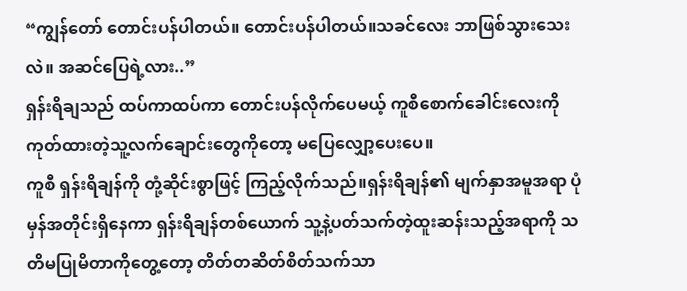“ကျွန်တော် တောင်းပန်ပါတယ်။ တောင်းပန်ပါတယ်။သခင်လေး ဘာဖြစ်သွားသေးလဲ။ အဆင်ပြေရဲ့လား..”
ရှန်းရိချသည် ထပ်ကာထပ်ကာ တောင်းပန်လိုက်ပေမယ့် ကူစီစောက်ခေါင်းလေးကို ကုတ်ထားတဲ့သူ့လက်ချောင်းတွေကိုတော့ မပြေလျှော့ပေးပေ။
ကူစီ ရှန်းရိချန်ကို တုံ့ဆိုင်းစွာဖြင့် ကြည့်လိုက်သည်။ရှန်းရိချန်၏ မျက်နှာအမူအရာ ပုံမှန်အတိုင်းရှိနေကာ ရှန်းရိချန်တစ်ယောက် သူ့နဲ့ပတ်သက်တဲ့ထူးဆန်းသည့်အရာကို သတိမပြုမိတာကိုတွေ့တော့ တိတ်တဆိတ်စိတ်သက်သာ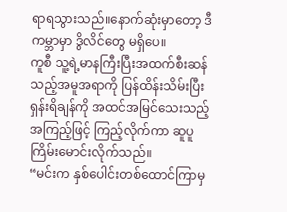ရာရသွားသည်။နောက်ဆုံးမှာတော့ ဒီကမ္ဘာမှာ ဒွိလိင်တွေ မရှိပေ။
ကူစီ သူ့ရဲ့မာနကြီးပြီးအထက်စီးဆန်သည့်အမူအရာကို ပြန်ထိန်းသိမ်းပြီး ရှန်းရိချန်ကို အထင်အမြင်သေးသည့် အကြည့်ဖြင့် ကြည့်လိုက်ကာ ဆူပူကြိမ်းမောင်းလိုက်သည်။
“မင်းက နှစ်ပေါင်းတစ်ထောင်ကြာမှ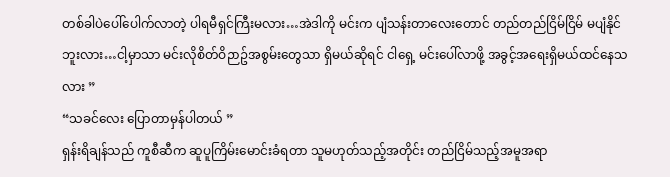တစ်ခါပဲပေါ်ပေါက်လာတဲ့ ပါရမီရှင်ကြီးမလား…အဲဒါကို မင်းက ပျံသန်းတာလေးတောင် တည်တည်ငြိမ်ငြိမ် မပျံနိုင်ဘူးလား…ငါ့မှာသာ မင်းလိုစိတ်ဝိဉာဥ်အစွမ်းတွေသာ ရှိမယ်ဆိုရင် ငါရှေ့ မင်းပေါ်လာဖို့ အခွင့်အရေးရှိမယ်ထင်နေသလား ”
“သခင်လေး ပြောတာမှန်ပါတယ် ”
ရှန်းရိချန်သည် ကူစီဆီက ဆူပူကြိမ်းမောင်းခံရတာ သူမဟုတ်သည့်အတိုင်း တည်ငြိမ်သည့်အမူအရာ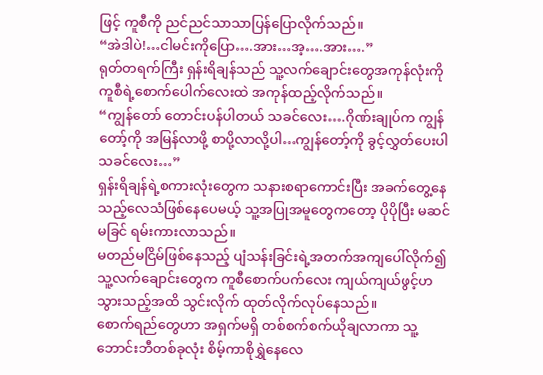ဖြင့် ကူစီကို ညင်ညင်သာသာပြန်ပြောလိုက်သည်။
“အဲဒါပဲ!…ငါမင်းကိုပြော….အား…အ့….အား….”
ရုတ်တရက်ကြီး ရှန်းရိချန်သည် သူ့လက်ချောင်းတွေအကုန်လုံးကို ကူစီရဲ့စောက်ပေါက်လေးထဲ အကုန်ထည့်လိုက်သည်။
“ကျွန်တော် တောင်းပန်ပါတယ် သခင်လေး….ဂိုဏ်းချုပ်က ကျွန်တော့်ကို အမြန်လာဖို့ စာပို့လာလို့ပါ…ကျွန်တော့်ကို ခွင့်လွှတ်ပေးပါ သခင်လေး…”
ရှန်းရိချန်ရဲ့စကားလုံးတွေက သနားစရာကောင်းပြီး အခက်တွေ့နေသည့်လေသံဖြစ်နေပေမယ့် သူ့အပြုအမူတွေကတော့ ပိုပိုပြီး မဆင်မခြင် ရမ်းကားလာသည်။
မတည်မငြိမ်ဖြစ်နေသည့် ပျံသန်းခြင်းရဲ့အတက်အကျပေါ်လိုက်၍ သူ့လက်ချောင်းတွေက ကူစီစောက်ပက်လေး ကျယ်ကျယ်ဖွင့်ဟသွားသည့်အထိ သွင်းလိုက် ထုတ်လိုက်လုပ်နေသည်။
စောက်ရည်တွေဟာ အရှက်မရှိ တစ်စက်စက်ယိုချလာကာ သူ့ဘောင်းဘီတစ်ခုလုံး စိမ့်ကာစိုရွှဲနေလေ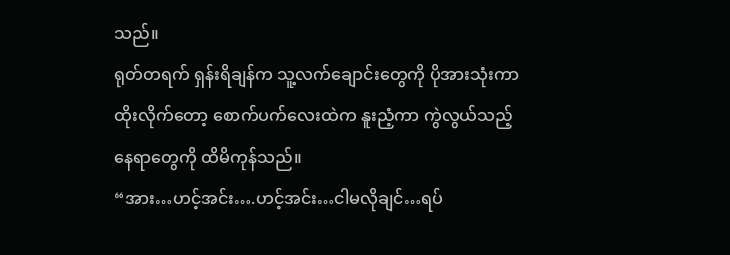သည်။
ရုတ်တရက် ရှန်းရိချန်က သူ့လက်ချောင်းတွေကို ပိုအားသုံးကာ ထိုးလိုက်တော့ စောက်ပက်လေးထဲက နူးညံ့ကာ ကွဲလွယ်သည့် နေရာတွေကို ထိမိကုန်သည်။
“အား…ဟင့်အင်း….ဟင့်အင်း…ငါမလိုချင်…ရပ်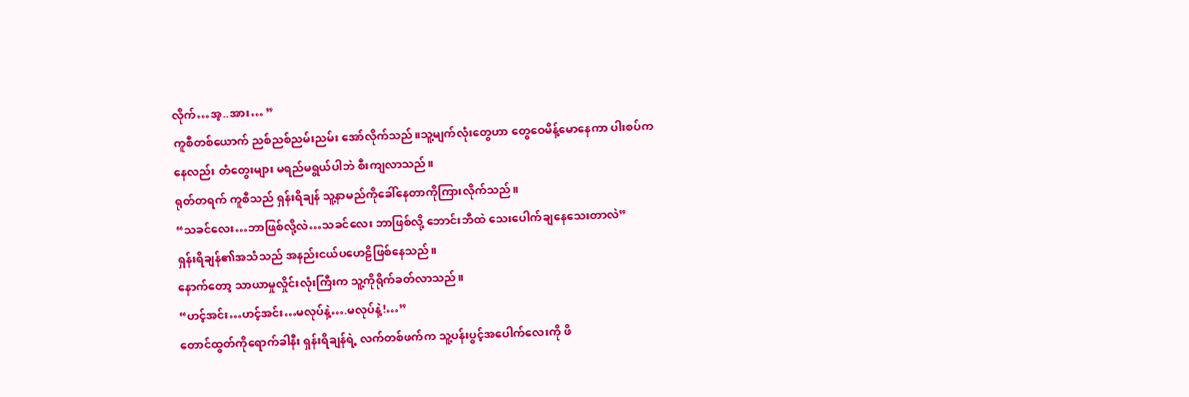လိုက်…အ့..အား… ”
ကူစီတစ်ယောက် ညစ်ညစ်ညမ်းညမ်း အော်လိုက်သည်။သူ့မျက်လုံးတွေဟာ တွေဝေမိန့်မောနေကာ ပါးစပ်ကနေလည်း တံတွေးများ မရည်မရွယ်ပါဘဲ စီးကျလာသည်။
ရုတ်တရက် ကူစီသည် ရှန်းရိချန် သူ့နာမည်ကိုခေါ်နေတာကိုကြားလိုက်သည်။
“သခင်လေး…ဘာဖြစ်လို့လဲ…သခင်လေး ဘာဖြစ်လို့ ဘောင်းဘီထဲ သေးပေါက်ချနေသေးတာလဲ”
ရှန်းရိချန်၏အသံသည် အနည်းငယ်ပဟေဠိဖြစ်နေသည်။
နောက်တော့ သာယာမှုလှိုင်းလုံးကြီးက သူ့ကိုရိုက်ခတ်လာသည်။
“ဟင့်အင်း…ဟင့်အင်း…မလုပ်နဲ့….မလုပ်နဲ့!…”
တောင်ထွတ်ကိုရောက်ခါနီး ရှန်းရိချန်ရဲ့ လက်တစ်ဖက်က သူ့ပန်းပွင့်အပေါက်လေးကို ဖိ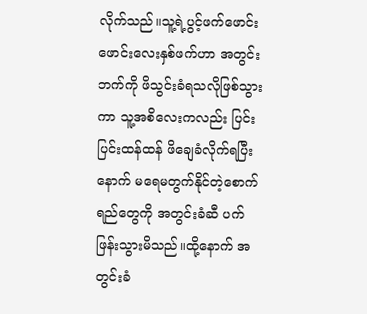လိုက်သည်။သူ့ရဲ့ပွင့်ဖက်ဖောင်းဖောင်းလေးနှစ်ဖက်ဟာ အတွင်းဘက်ကို ဖိသွင်းခံရသလိုဖြစ်သွားကာ သူ့အစိလေးကလည်း ပြင်းပြင်းထန်ထန် ဖိချေခံလိုက်ရပြီးနောက် မရေမတွက်နိုင်တဲ့စောက်ရည်တွေကို အတွင်းခံဆီ ပက်ဖြန်းသွားမိသည်။ထို့နောက် အတွင်းခံ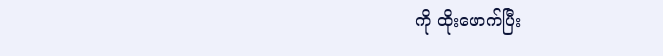ကို ထိုးဖောက်ပြီး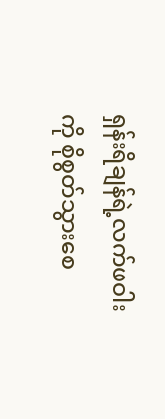ရှန်းရိချန်ရဲ့လက်ဖဝါးကို စိုစွတ်သွားစေ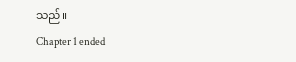သည်။
Chapter 1 ended